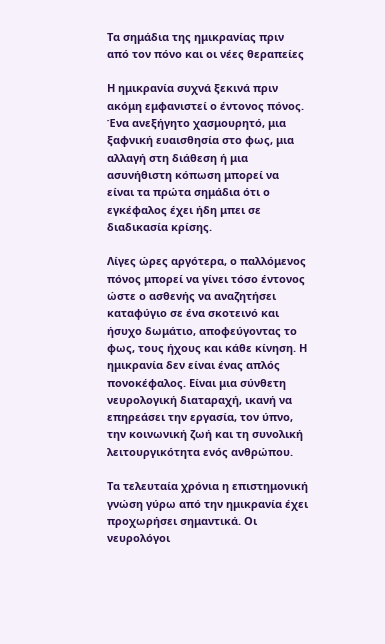Τα σημάδια της ημικρανίας πριν από τον πόνο και οι νέες θεραπείες

Η ημικρανία συχνά ξεκινά πριν ακόμη εμφανιστεί ο έντονος πόνος. Ένα ανεξήγητο χασμουρητό, μια ξαφνική ευαισθησία στο φως, μια αλλαγή στη διάθεση ή μια ασυνήθιστη κόπωση μπορεί να είναι τα πρώτα σημάδια ότι ο εγκέφαλος έχει ήδη μπει σε διαδικασία κρίσης.

Λίγες ώρες αργότερα, ο παλλόμενος πόνος μπορεί να γίνει τόσο έντονος ώστε ο ασθενής να αναζητήσει καταφύγιο σε ένα σκοτεινό και ήσυχο δωμάτιο, αποφεύγοντας το φως, τους ήχους και κάθε κίνηση. Η ημικρανία δεν είναι ένας απλός πονοκέφαλος. Είναι μια σύνθετη νευρολογική διαταραχή, ικανή να επηρεάσει την εργασία, τον ύπνο, την κοινωνική ζωή και τη συνολική λειτουργικότητα ενός ανθρώπου.

Τα τελευταία χρόνια η επιστημονική γνώση γύρω από την ημικρανία έχει προχωρήσει σημαντικά. Οι νευρολόγοι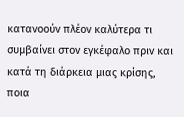κατανοούν πλέον καλύτερα τι συμβαίνει στον εγκέφαλο πριν και κατά τη διάρκεια μιας κρίσης, ποια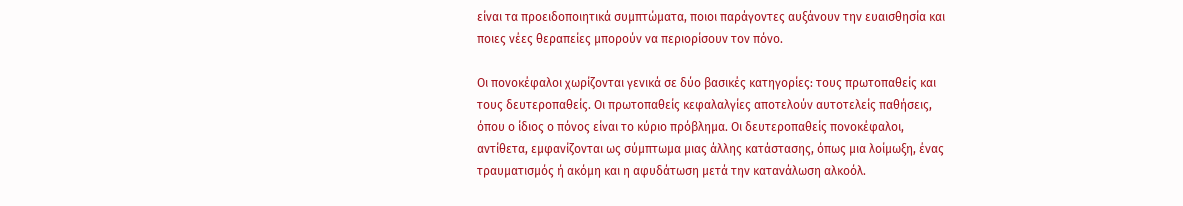είναι τα προειδοποιητικά συμπτώματα, ποιοι παράγοντες αυξάνουν την ευαισθησία και ποιες νέες θεραπείες μπορούν να περιορίσουν τον πόνο.

Οι πονοκέφαλοι χωρίζονται γενικά σε δύο βασικές κατηγορίες: τους πρωτοπαθείς και τους δευτεροπαθείς. Οι πρωτοπαθείς κεφαλαλγίες αποτελούν αυτοτελείς παθήσεις, όπου ο ίδιος ο πόνος είναι το κύριο πρόβλημα. Οι δευτεροπαθείς πονοκέφαλοι, αντίθετα, εμφανίζονται ως σύμπτωμα μιας άλλης κατάστασης, όπως μια λοίμωξη, ένας τραυματισμός ή ακόμη και η αφυδάτωση μετά την κατανάλωση αλκοόλ.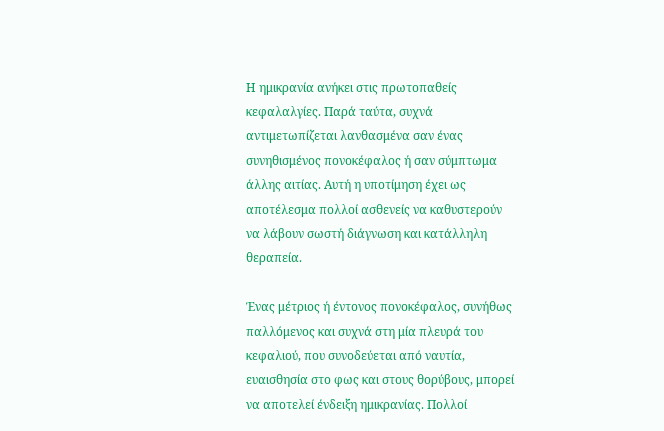Η ημικρανία ανήκει στις πρωτοπαθείς κεφαλαλγίες. Παρά ταύτα, συχνά αντιμετωπίζεται λανθασμένα σαν ένας συνηθισμένος πονοκέφαλος ή σαν σύμπτωμα άλλης αιτίας. Αυτή η υποτίμηση έχει ως αποτέλεσμα πολλοί ασθενείς να καθυστερούν να λάβουν σωστή διάγνωση και κατάλληλη θεραπεία.

Ένας μέτριος ή έντονος πονοκέφαλος, συνήθως παλλόμενος και συχνά στη μία πλευρά του κεφαλιού, που συνοδεύεται από ναυτία, ευαισθησία στο φως και στους θορύβους, μπορεί να αποτελεί ένδειξη ημικρανίας. Πολλοί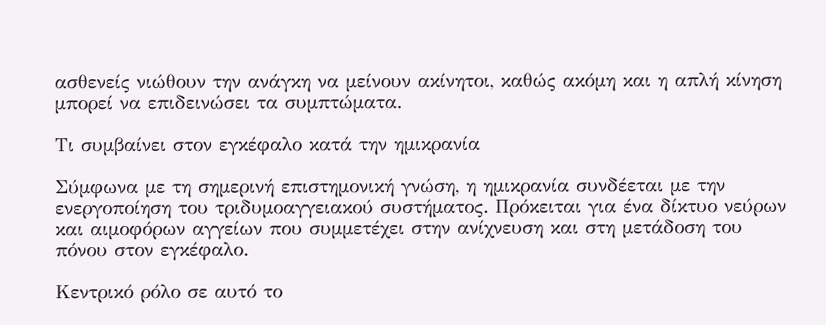ασθενείς νιώθουν την ανάγκη να μείνουν ακίνητοι, καθώς ακόμη και η απλή κίνηση μπορεί να επιδεινώσει τα συμπτώματα.

Τι συμβαίνει στον εγκέφαλο κατά την ημικρανία

Σύμφωνα με τη σημερινή επιστημονική γνώση, η ημικρανία συνδέεται με την ενεργοποίηση του τριδυμοαγγειακού συστήματος. Πρόκειται για ένα δίκτυο νεύρων και αιμοφόρων αγγείων που συμμετέχει στην ανίχνευση και στη μετάδοση του πόνου στον εγκέφαλο.

Κεντρικό ρόλο σε αυτό το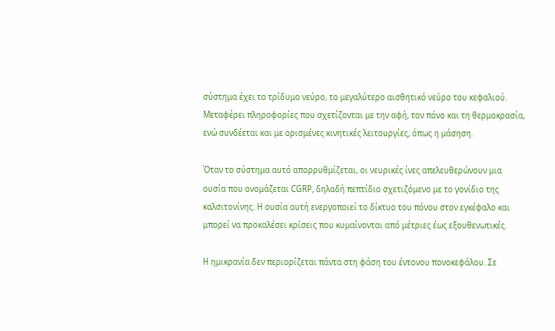σύστημα έχει το τρίδυμο νεύρο, το μεγαλύτερο αισθητικό νεύρο του κεφαλιού. Μεταφέρει πληροφορίες που σχετίζονται με την αφή, τον πόνο και τη θερμοκρασία, ενώ συνδέεται και με ορισμένες κινητικές λειτουργίες, όπως η μάσηση.

Όταν το σύστημα αυτό απορρυθμίζεται, οι νευρικές ίνες απελευθερώνουν μια ουσία που ονομάζεται CGRP, δηλαδή πεπτίδιο σχετιζόμενο με το γονίδιο της καλσιτονίνης. Η ουσία αυτή ενεργοποιεί το δίκτυο του πόνου στον εγκέφαλο και μπορεί να προκαλέσει κρίσεις που κυμαίνονται από μέτριες έως εξουθενωτικές.

Η ημικρανία δεν περιορίζεται πάντα στη φάση του έντονου πονοκεφάλου. Σε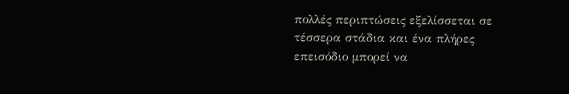πολλές περιπτώσεις εξελίσσεται σε τέσσερα στάδια και ένα πλήρες επεισόδιο μπορεί να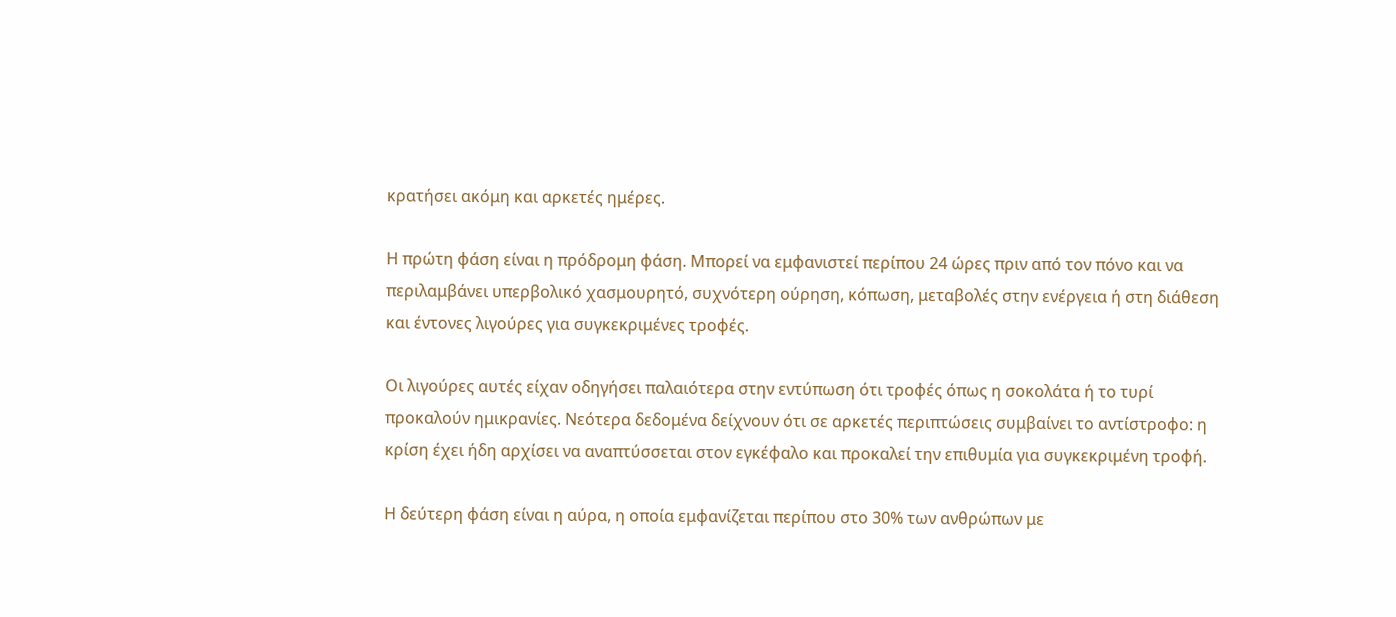κρατήσει ακόμη και αρκετές ημέρες.

Η πρώτη φάση είναι η πρόδρομη φάση. Μπορεί να εμφανιστεί περίπου 24 ώρες πριν από τον πόνο και να περιλαμβάνει υπερβολικό χασμουρητό, συχνότερη ούρηση, κόπωση, μεταβολές στην ενέργεια ή στη διάθεση και έντονες λιγούρες για συγκεκριμένες τροφές.

Οι λιγούρες αυτές είχαν οδηγήσει παλαιότερα στην εντύπωση ότι τροφές όπως η σοκολάτα ή το τυρί προκαλούν ημικρανίες. Νεότερα δεδομένα δείχνουν ότι σε αρκετές περιπτώσεις συμβαίνει το αντίστροφο: η κρίση έχει ήδη αρχίσει να αναπτύσσεται στον εγκέφαλο και προκαλεί την επιθυμία για συγκεκριμένη τροφή.

Η δεύτερη φάση είναι η αύρα, η οποία εμφανίζεται περίπου στο 30% των ανθρώπων με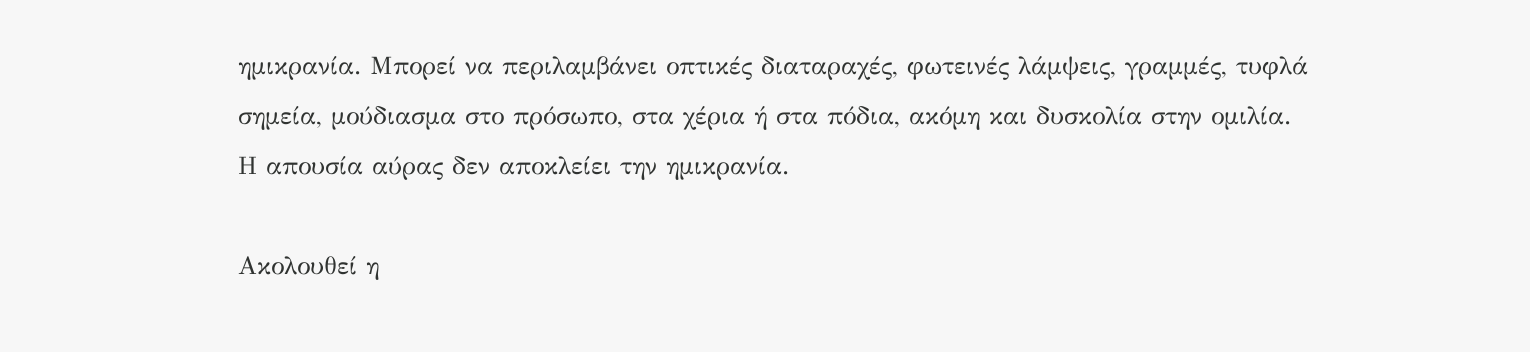ημικρανία. Μπορεί να περιλαμβάνει οπτικές διαταραχές, φωτεινές λάμψεις, γραμμές, τυφλά σημεία, μούδιασμα στο πρόσωπο, στα χέρια ή στα πόδια, ακόμη και δυσκολία στην ομιλία. Η απουσία αύρας δεν αποκλείει την ημικρανία.

Ακολουθεί η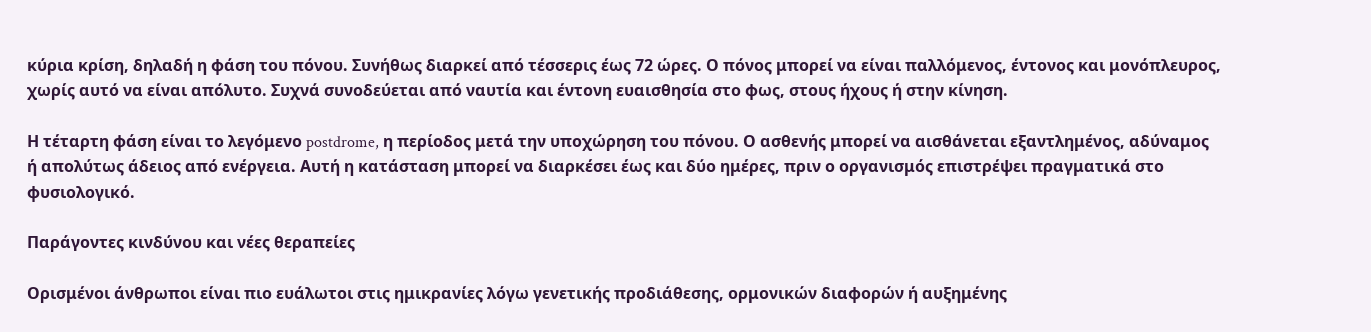κύρια κρίση, δηλαδή η φάση του πόνου. Συνήθως διαρκεί από τέσσερις έως 72 ώρες. Ο πόνος μπορεί να είναι παλλόμενος, έντονος και μονόπλευρος, χωρίς αυτό να είναι απόλυτο. Συχνά συνοδεύεται από ναυτία και έντονη ευαισθησία στο φως, στους ήχους ή στην κίνηση.

Η τέταρτη φάση είναι το λεγόμενο postdrome, η περίοδος μετά την υποχώρηση του πόνου. Ο ασθενής μπορεί να αισθάνεται εξαντλημένος, αδύναμος ή απολύτως άδειος από ενέργεια. Αυτή η κατάσταση μπορεί να διαρκέσει έως και δύο ημέρες, πριν ο οργανισμός επιστρέψει πραγματικά στο φυσιολογικό.

Παράγοντες κινδύνου και νέες θεραπείες

Ορισμένοι άνθρωποι είναι πιο ευάλωτοι στις ημικρανίες λόγω γενετικής προδιάθεσης, ορμονικών διαφορών ή αυξημένης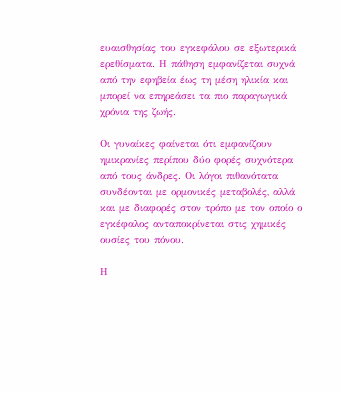ευαισθησίας του εγκεφάλου σε εξωτερικά ερεθίσματα. Η πάθηση εμφανίζεται συχνά από την εφηβεία έως τη μέση ηλικία και μπορεί να επηρεάσει τα πιο παραγωγικά χρόνια της ζωής.

Οι γυναίκες φαίνεται ότι εμφανίζουν ημικρανίες περίπου δύο φορές συχνότερα από τους άνδρες. Οι λόγοι πιθανότατα συνδέονται με ορμονικές μεταβολές, αλλά και με διαφορές στον τρόπο με τον οποίο ο εγκέφαλος ανταποκρίνεται στις χημικές ουσίες του πόνου.

Η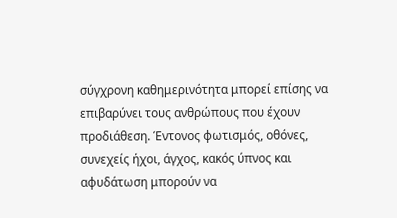σύγχρονη καθημερινότητα μπορεί επίσης να επιβαρύνει τους ανθρώπους που έχουν προδιάθεση. Έντονος φωτισμός, οθόνες, συνεχείς ήχοι, άγχος, κακός ύπνος και αφυδάτωση μπορούν να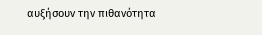αυξήσουν την πιθανότητα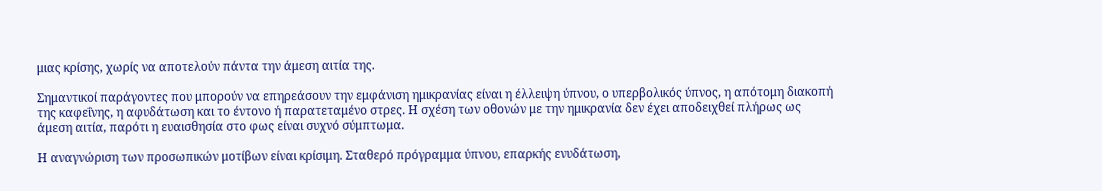μιας κρίσης, χωρίς να αποτελούν πάντα την άμεση αιτία της.

Σημαντικοί παράγοντες που μπορούν να επηρεάσουν την εμφάνιση ημικρανίας είναι η έλλειψη ύπνου, ο υπερβολικός ύπνος, η απότομη διακοπή της καφεΐνης, η αφυδάτωση και το έντονο ή παρατεταμένο στρες. Η σχέση των οθονών με την ημικρανία δεν έχει αποδειχθεί πλήρως ως άμεση αιτία, παρότι η ευαισθησία στο φως είναι συχνό σύμπτωμα.

Η αναγνώριση των προσωπικών μοτίβων είναι κρίσιμη. Σταθερό πρόγραμμα ύπνου, επαρκής ενυδάτωση,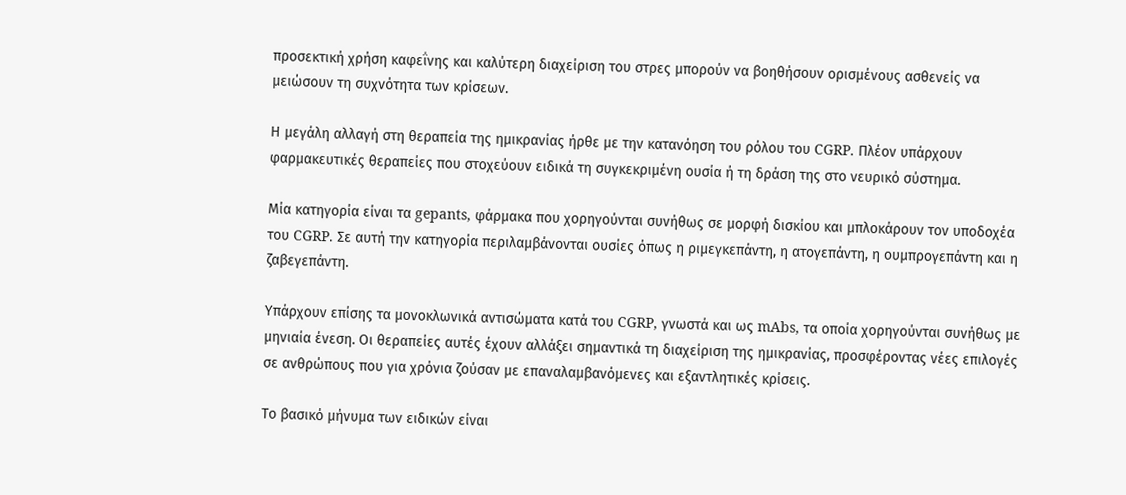προσεκτική χρήση καφεΐνης και καλύτερη διαχείριση του στρες μπορούν να βοηθήσουν ορισμένους ασθενείς να μειώσουν τη συχνότητα των κρίσεων.

Η μεγάλη αλλαγή στη θεραπεία της ημικρανίας ήρθε με την κατανόηση του ρόλου του CGRP. Πλέον υπάρχουν φαρμακευτικές θεραπείες που στοχεύουν ειδικά τη συγκεκριμένη ουσία ή τη δράση της στο νευρικό σύστημα.

Μία κατηγορία είναι τα gepants, φάρμακα που χορηγούνται συνήθως σε μορφή δισκίου και μπλοκάρουν τον υποδοχέα του CGRP. Σε αυτή την κατηγορία περιλαμβάνονται ουσίες όπως η ριμεγκεπάντη, η ατογεπάντη, η ουμπρογεπάντη και η ζαβεγεπάντη.

Υπάρχουν επίσης τα μονοκλωνικά αντισώματα κατά του CGRP, γνωστά και ως mAbs, τα οποία χορηγούνται συνήθως με μηνιαία ένεση. Οι θεραπείες αυτές έχουν αλλάξει σημαντικά τη διαχείριση της ημικρανίας, προσφέροντας νέες επιλογές σε ανθρώπους που για χρόνια ζούσαν με επαναλαμβανόμενες και εξαντλητικές κρίσεις.

Το βασικό μήνυμα των ειδικών είναι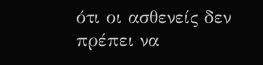ότι οι ασθενείς δεν πρέπει να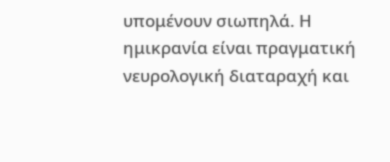υπομένουν σιωπηλά. Η ημικρανία είναι πραγματική νευρολογική διαταραχή και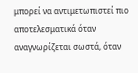μπορεί να αντιμετωπιστεί πιο αποτελεσματικά όταν αναγνωρίζεται σωστά, όταν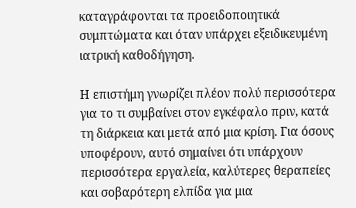καταγράφονται τα προειδοποιητικά συμπτώματα και όταν υπάρχει εξειδικευμένη ιατρική καθοδήγηση.

Η επιστήμη γνωρίζει πλέον πολύ περισσότερα για το τι συμβαίνει στον εγκέφαλο πριν, κατά τη διάρκεια και μετά από μια κρίση. Για όσους υποφέρουν, αυτό σημαίνει ότι υπάρχουν περισσότερα εργαλεία, καλύτερες θεραπείες και σοβαρότερη ελπίδα για μια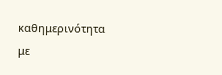καθημερινότητα με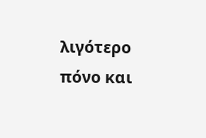λιγότερο πόνο και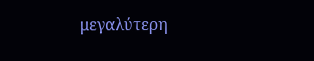μεγαλύτερη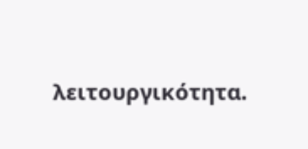λειτουργικότητα.